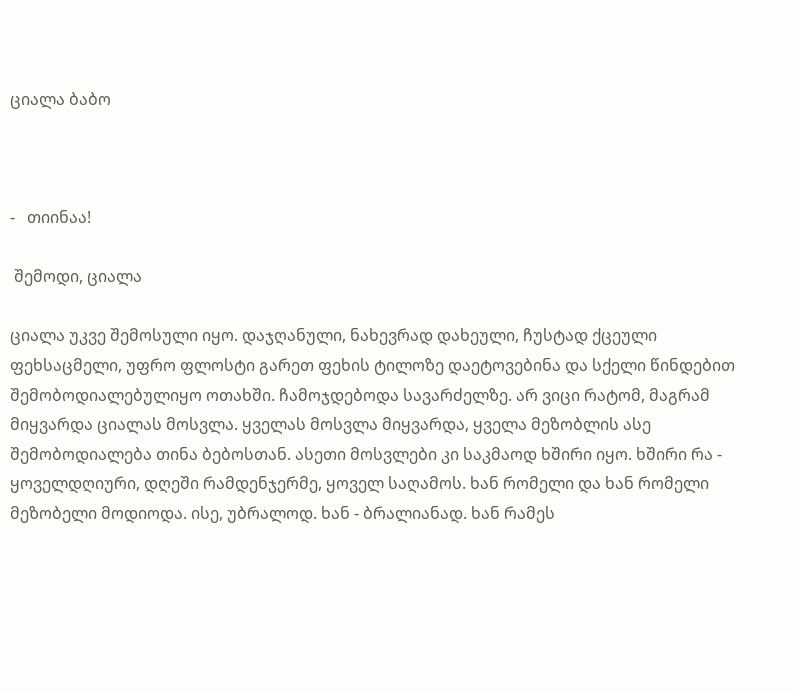ციალა ბაბო



-   თიინაა!

 შემოდი, ციალა

ციალა უკვე შემოსული იყო. დაჯღანული, ნახევრად დახეული, ჩუსტად ქცეული ფეხსაცმელი, უფრო ფლოსტი გარეთ ფეხის ტილოზე დაეტოვებინა და სქელი წინდებით შემობოდიალებულიყო ოთახში. ჩამოჯდებოდა სავარძელზე. არ ვიცი რატომ, მაგრამ მიყვარდა ციალას მოსვლა. ყველას მოსვლა მიყვარდა, ყველა მეზობლის ასე შემობოდიალება თინა ბებოსთან. ასეთი მოსვლები კი საკმაოდ ხშირი იყო. ხშირი რა - ყოველდღიური, დღეში რამდენჯერმე, ყოველ საღამოს. ხან რომელი და ხან რომელი მეზობელი მოდიოდა. ისე, უბრალოდ. ხან - ბრალიანად. ხან რამეს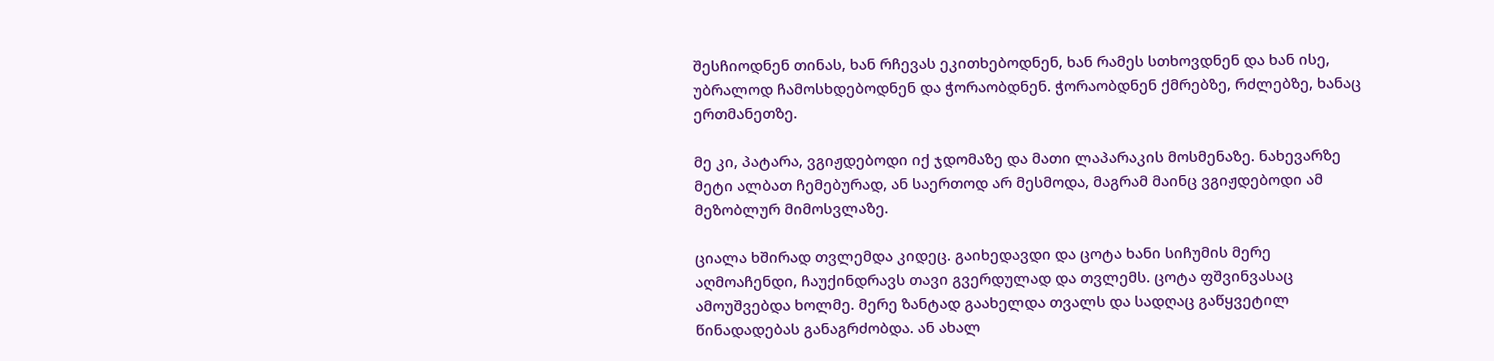შესჩიოდნენ თინას, ხან რჩევას ეკითხებოდნენ, ხან რამეს სთხოვდნენ და ხან ისე, უბრალოდ ჩამოსხდებოდნენ და ჭორაობდნენ. ჭორაობდნენ ქმრებზე, რძლებზე, ხანაც ერთმანეთზე.

მე კი, პატარა, ვგიჟდებოდი იქ ჯდომაზე და მათი ლაპარაკის მოსმენაზე. ნახევარზე მეტი ალბათ ჩემებურად, ან საერთოდ არ მესმოდა, მაგრამ მაინც ვგიჟდებოდი ამ მეზობლურ მიმოსვლაზე.

ციალა ხშირად თვლემდა კიდეც. გაიხედავდი და ცოტა ხანი სიჩუმის მერე აღმოაჩენდი, ჩაუქინდრავს თავი გვერდულად და თვლემს. ცოტა ფშვინვასაც ამოუშვებდა ხოლმე. მერე ზანტად გაახელდა თვალს და სადღაც გაწყვეტილ წინადადებას განაგრძობდა. ან ახალ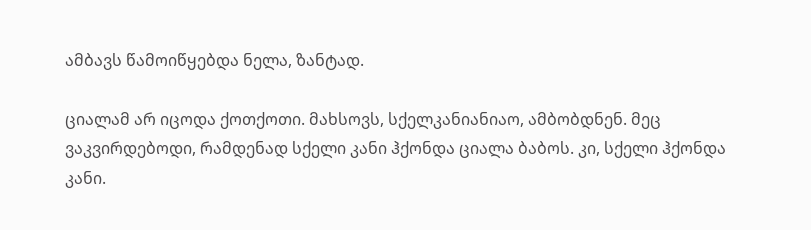ამბავს წამოიწყებდა ნელა, ზანტად.

ციალამ არ იცოდა ქოთქოთი. მახსოვს, სქელკანიანიაო, ამბობდნენ. მეც ვაკვირდებოდი, რამდენად სქელი კანი ჰქონდა ციალა ბაბოს. კი, სქელი ჰქონდა კანი.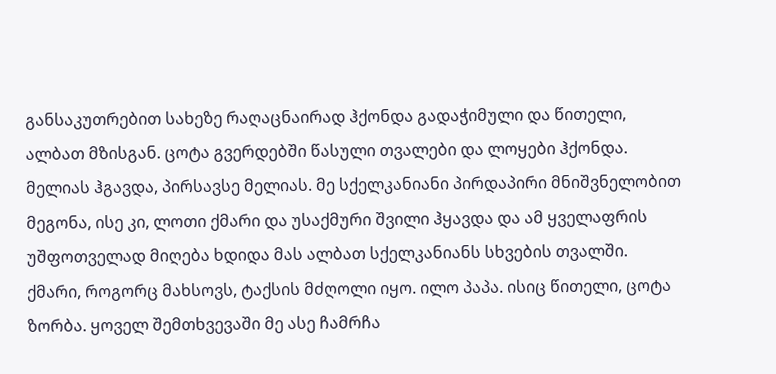განსაკუთრებით სახეზე რაღაცნაირად ჰქონდა გადაჭიმული და წითელი, ალბათ მზისგან. ცოტა გვერდებში წასული თვალები და ლოყები ჰქონდა. მელიას ჰგავდა, პირსავსე მელიას. მე სქელკანიანი პირდაპირი მნიშვნელობით მეგონა, ისე კი, ლოთი ქმარი და უსაქმური შვილი ჰყავდა და ამ ყველაფრის უშფოთველად მიღება ხდიდა მას ალბათ სქელკანიანს სხვების თვალში. ქმარი, როგორც მახსოვს, ტაქსის მძღოლი იყო. ილო პაპა. ისიც წითელი, ცოტა ზორბა. ყოველ შემთხვევაში მე ასე ჩამრჩა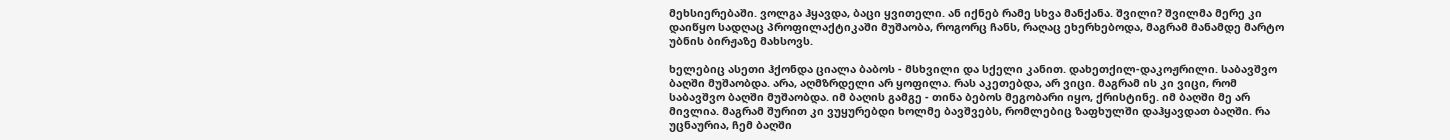მეხსიერებაში. ვოლგა ჰყავდა, ბაცი ყვითელი. ან იქნებ რამე სხვა მანქანა. შვილი? შვილმა მერე კი დაიწყო სადღაც პროფილაქტიკაში მუშაობა, როგორც ჩანს, რაღაც ეხერხებოდა, მაგრამ მანამდე მარტო უბნის ბირჟაზე მახსოვს.

ხელებიც ასეთი ჰქონდა ციალა ბაბოს - მსხვილი და სქელი კანით. დახეთქილ-დაკოჟრილი. საბავშვო ბაღში მუშაობდა. არა, აღმზრდელი არ ყოფილა. რას აკეთებდა, არ ვიცი. მაგრამ ის კი ვიცი, რომ საბავშვო ბაღში მუშაობდა. იმ ბაღის გამგე - თინა ბებოს მეგობარი იყო, ქრისტინე. იმ ბაღში მე არ მივლია. მაგრამ შურით კი ვუყურებდი ხოლმე ბავშვებს, რომლებიც ზაფხულში დაჰყავდათ ბაღში. რა უცნაურია, ჩემ ბაღში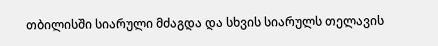თბილისში სიარული მძაგდა და სხვის სიარულს თელავის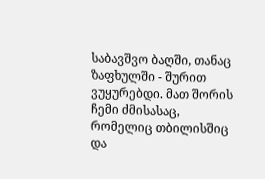საბავშვო ბაღში, თანაც ზაფხულში - შურით ვუყურებდი. მათ შორის ჩემი ძმისასაც, რომელიც თბილისშიც და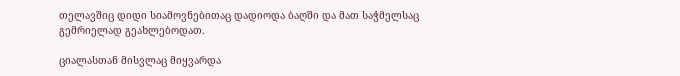თელავშიც დიდი სიამოვნებითაც დადიოდა ბაღში და მათ საჭმელსაც გემრიელად გეახლებოდათ.

ციალასთან მისვლაც მიყვარდა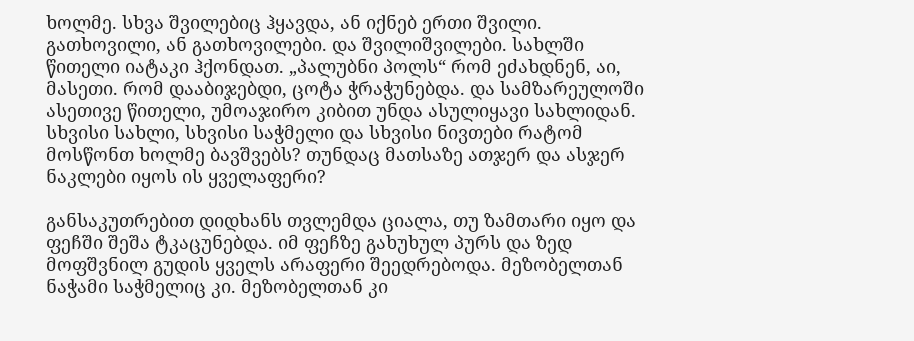ხოლმე. სხვა შვილებიც ჰყავდა, ან იქნებ ერთი შვილი. გათხოვილი, ან გათხოვილები. და შვილიშვილები. სახლში წითელი იატაკი ჰქონდათ. „პალუბნი პოლს“ რომ ეძახდნენ, აი, მასეთი. რომ დააბიჯებდი, ცოტა ჭრაჭუნებდა. და სამზარეულოში ასეთივე წითელი, უმოაჯირო კიბით უნდა ასულიყავი სახლიდან. სხვისი სახლი, სხვისი საჭმელი და სხვისი ნივთები რატომ მოსწონთ ხოლმე ბავშვებს? თუნდაც მათსაზე ათჯერ და ასჯერ ნაკლები იყოს ის ყველაფერი?

განსაკუთრებით დიდხანს თვლემდა ციალა, თუ ზამთარი იყო და ფეჩში შეშა ტკაცუნებდა. იმ ფეჩზე გახუხულ პურს და ზედ მოფშვნილ გუდის ყველს არაფერი შეედრებოდა. მეზობელთან ნაჭამი საჭმელიც კი. მეზობელთან კი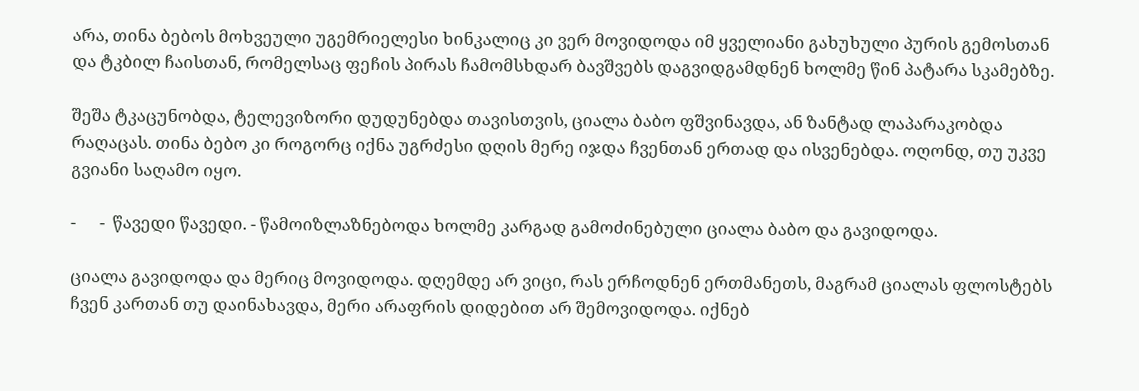არა, თინა ბებოს მოხვეული უგემრიელესი ხინკალიც კი ვერ მოვიდოდა იმ ყველიანი გახუხული პურის გემოსთან და ტკბილ ჩაისთან, რომელსაც ფეჩის პირას ჩამომსხდარ ბავშვებს დაგვიდგამდნენ ხოლმე წინ პატარა სკამებზე.

შეშა ტკაცუნობდა, ტელევიზორი დუდუნებდა თავისთვის, ციალა ბაბო ფშვინავდა, ან ზანტად ლაპარაკობდა რაღაცას. თინა ბებო კი როგორც იქნა უგრძესი დღის მერე იჯდა ჩვენთან ერთად და ისვენებდა. ოღონდ, თუ უკვე გვიანი საღამო იყო.

-      -  წავედი წავედი. - წამოიზლაზნებოდა ხოლმე კარგად გამოძინებული ციალა ბაბო და გავიდოდა.

ციალა გავიდოდა და მერიც მოვიდოდა. დღემდე არ ვიცი, რას ერჩოდნენ ერთმანეთს, მაგრამ ციალას ფლოსტებს ჩვენ კართან თუ დაინახავდა, მერი არაფრის დიდებით არ შემოვიდოდა. იქნებ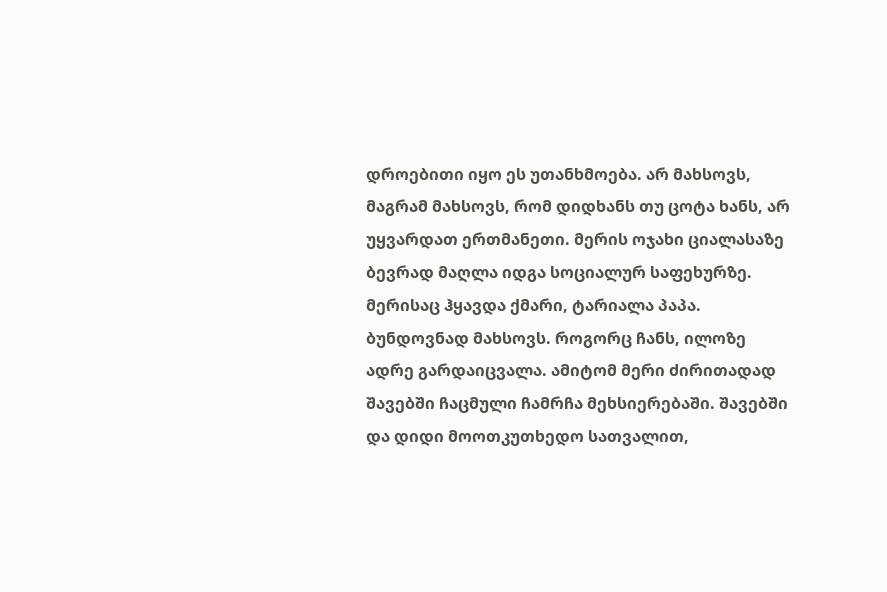დროებითი იყო ეს უთანხმოება. არ მახსოვს, მაგრამ მახსოვს, რომ დიდხანს თუ ცოტა ხანს, არ უყვარდათ ერთმანეთი. მერის ოჯახი ციალასაზე ბევრად მაღლა იდგა სოციალურ საფეხურზე. მერისაც ჰყავდა ქმარი, ტარიალა პაპა. ბუნდოვნად მახსოვს. როგორც ჩანს, ილოზე ადრე გარდაიცვალა. ამიტომ მერი ძირითადად შავებში ჩაცმული ჩამრჩა მეხსიერებაში. შავებში და დიდი მოოთკუთხედო სათვალით,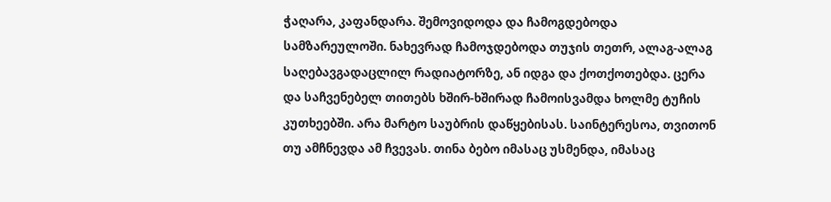ჭაღარა, კაფანდარა. შემოვიდოდა და ჩამოგდებოდა სამზარეულოში. ნახევრად ჩამოჯდებოდა თუჯის თეთრ, ალაგ-ალაგ საღებავგადაცლილ რადიატორზე, ან იდგა და ქოთქოთებდა. ცერა და საჩვენებელ თითებს ხშირ-ხშირად ჩამოისვამდა ხოლმე ტუჩის კუთხეებში. არა მარტო საუბრის დაწყებისას. საინტერესოა, თვითონ თუ ამჩნევდა ამ ჩვევას. თინა ბებო იმასაც უსმენდა, იმასაც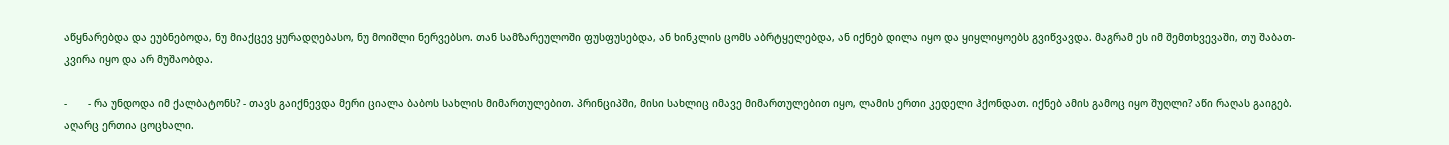აწყნარებდა და ეუბნებოდა, ნუ მიაქცევ ყურადღებასო, ნუ მოიშლი ნერვებსო. თან სამზარეულოში ფუსფუსებდა, ან ხინკლის ცომს აბრტყელებდა, ან იქნებ დილა იყო და ყიყლიყოებს გვიწვავდა. მაგრამ ეს იმ შემთხვევაში, თუ შაბათ-კვირა იყო და არ მუშაობდა.

-       - რა უნდოდა იმ ქალბატონს? - თავს გაიქნევდა მერი ციალა ბაბოს სახლის მიმართულებით. პრინციპში, მისი სახლიც იმავე მიმართულებით იყო, ლამის ერთი კედელი ჰქონდათ. იქნებ ამის გამოც იყო შუღლი? აწი რაღას გაიგებ. აღარც ერთია ცოცხალი.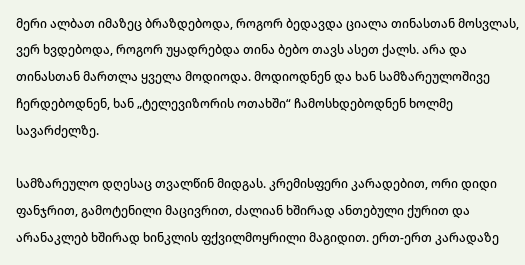მერი ალბათ იმაზეც ბრაზდებოდა, როგორ ბედავდა ციალა თინასთან მოსვლას, ვერ ხვდებოდა, როგორ უყადრებდა თინა ბებო თავს ასეთ ქალს. არა და თინასთან მართლა ყველა მოდიოდა. მოდიოდნენ და ხან სამზარეულოშივე ჩერდებოდნენ, ხან „ტელევიზორის ოთახში“ ჩამოსხდებოდნენ ხოლმე სავარძელზე.

სამზარეულო დღესაც თვალწინ მიდგას. კრემისფერი კარადებით, ორი დიდი ფანჯრით, გამოტენილი მაცივრით, ძალიან ხშირად ანთებული ქურით და არანაკლებ ხშირად ხინკლის ფქვილმოყრილი მაგიდით. ერთ-ერთ კარადაზე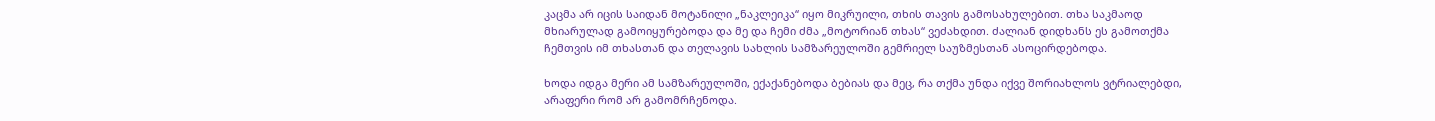კაცმა არ იცის საიდან მოტანილი „ნაკლეიკა“ იყო მიკრუილი, თხის თავის გამოსახულებით. თხა საკმაოდ მხიარულად გამოიყურებოდა და მე და ჩემი ძმა „მოტორიან თხას“ ვეძახდით. ძალიან დიდხანს ეს გამოთქმა ჩემთვის იმ თხასთან და თელავის სახლის სამზარეულოში გემრიელ საუზმესთან ასოცირდებოდა.

ხოდა იდგა მერი ამ სამზარეულოში, ექაქანებოდა ბებიას და მეც, რა თქმა უნდა იქვე შორიახლოს ვტრიალებდი, არაფერი რომ არ გამომრჩენოდა.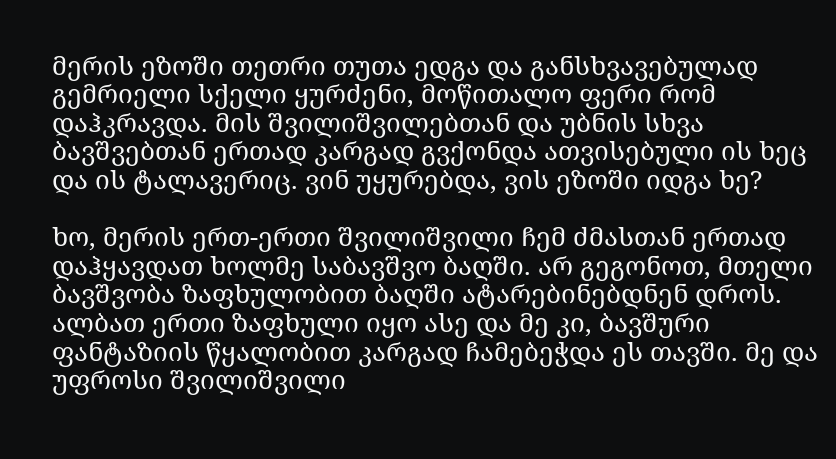მერის ეზოში თეთრი თუთა ედგა და განსხვავებულად გემრიელი სქელი ყურძენი, მოწითალო ფერი რომ დაჰკრავდა. მის შვილიშვილებთან და უბნის სხვა ბავშვებთან ერთად კარგად გვქონდა ათვისებული ის ხეც და ის ტალავერიც. ვინ უყურებდა, ვის ეზოში იდგა ხე?

ხო, მერის ერთ-ერთი შვილიშვილი ჩემ ძმასთან ერთად დაჰყავდათ ხოლმე საბავშვო ბაღში. არ გეგონოთ, მთელი ბავშვობა ზაფხულობით ბაღში ატარებინებდნენ დროს. ალბათ ერთი ზაფხული იყო ასე და მე კი, ბავშური ფანტაზიის წყალობით კარგად ჩამებეჭდა ეს თავში. მე და უფროსი შვილიშვილი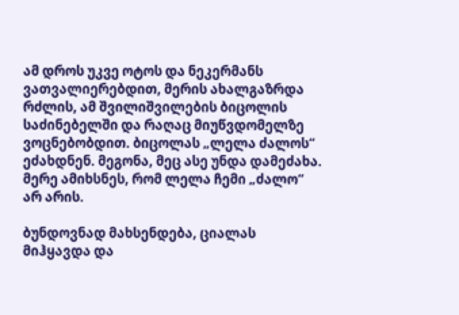ამ დროს უკვე ოტოს და ნეკერმანს ვათვალიერებდით, მერის ახალგაზრდა რძლის, ამ შვილიშვილების ბიცოლის საძინებელში და რაღაც მიუწვდომელზე ვოცნებობდით. ბიცოლას „ლელა ძალოს“ ეძახდნენ. მეგონა, მეც ასე უნდა დამეძახა. მერე ამიხსნეს, რომ ლელა ჩემი „ძალო“ არ არის.

ბუნდოვნად მახსენდება, ციალას მიჰყავდა და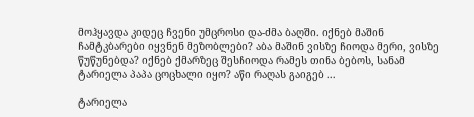მოჰყავდა კიდეც ჩვენი უმცროსი და-ძმა ბაღში. იქნებ მაშინ ჩამტკბარები იყვნენ მეზობლები? აბა მაშინ ვისზე ჩიოდა მერი, ვისზე წუწუნებდა? იქნებ ქმარზეც შესჩიოდა რამეს თინა ბებოს, სანამ ტარიელა პაპა ცოცხალი იყო? აწი რაღას გაიგებ ...

ტარიელა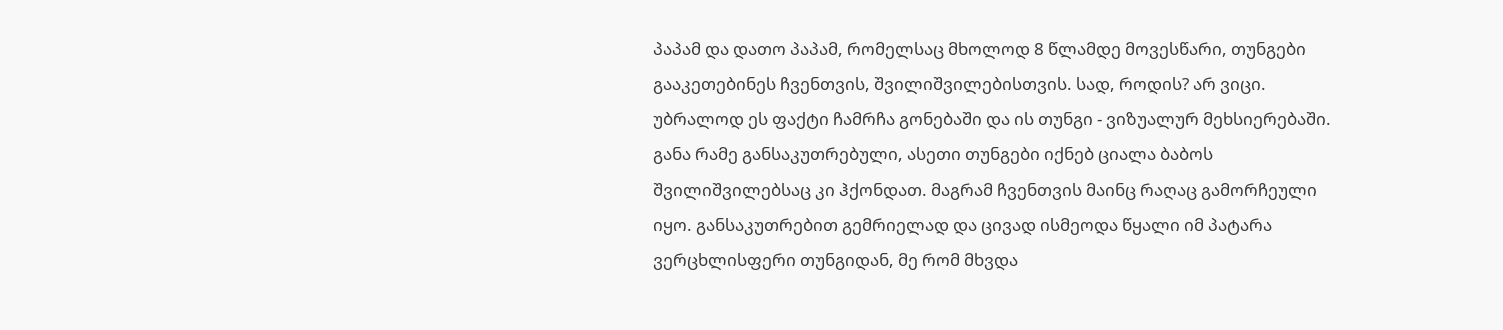პაპამ და დათო პაპამ, რომელსაც მხოლოდ 8 წლამდე მოვესწარი, თუნგები გააკეთებინეს ჩვენთვის, შვილიშვილებისთვის. სად, როდის? არ ვიცი. უბრალოდ ეს ფაქტი ჩამრჩა გონებაში და ის თუნგი - ვიზუალურ მეხსიერებაში. განა რამე განსაკუთრებული, ასეთი თუნგები იქნებ ციალა ბაბოს შვილიშვილებსაც კი ჰქონდათ. მაგრამ ჩვენთვის მაინც რაღაც გამორჩეული იყო. განსაკუთრებით გემრიელად და ცივად ისმეოდა წყალი იმ პატარა ვერცხლისფერი თუნგიდან, მე რომ მხვდა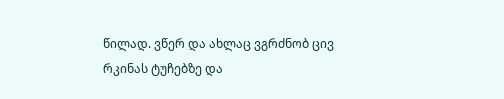წილად. ვწერ და ახლაც ვგრძნობ ცივ რკინას ტუჩებზე და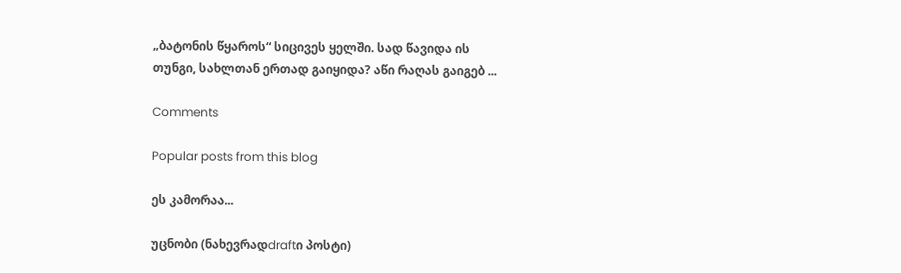„ბატონის წყაროს“ სიცივეს ყელში. სად წავიდა ის თუნგი, სახლთან ერთად გაიყიდა? აწი რაღას გაიგებ ...

Comments

Popular posts from this blog

ეს კამორაა...

უცნობი (ნახევრადdraftი პოსტი)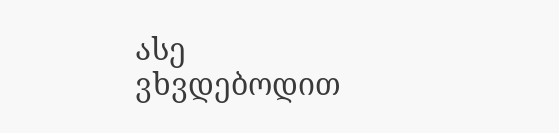ასე ვხვდებოდით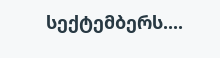სექტემბერს....